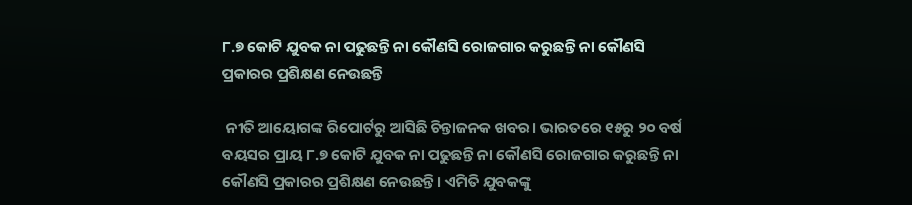୮.୭ କୋଟି ଯୁବକ ନା ପଢୁଛନ୍ତି ନା କୌଣସି ରୋଜଗାର କରୁଛନ୍ତି ନା କୌଣସି ପ୍ରକାରର ପ୍ରଶିକ୍ଷଣ ନେଉଛନ୍ତି

 ନୀତି ଆୟୋଗଙ୍କ ରିପୋର୍ଟରୁ ଆସିଛି ଚିନ୍ତାଜନକ ଖବର। ଭାରତରେ ୧୫ରୁ ୨୦ ବର୍ଷ ବୟସର ପ୍ରାୟ ୮.୭ କୋଟି ଯୁବକ ନା ପଢୁଛନ୍ତି ନା କୌଣସି ରୋଜଗାର କରୁଛନ୍ତି ନା କୌଣସି ପ୍ରକାରର ପ୍ରଶିକ୍ଷଣ ନେଉଛନ୍ତି। ଏମିତି ଯୁବକଙ୍କୁ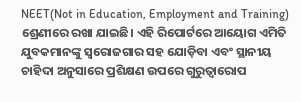NEET(Not in Education, Employment and Training) ଶ୍ରେଣୀରେ ରଖା ଯାଇଛି। ଏହି ରିପୋର୍ଟରେ ଆୟୋଗ ଏମିତି ଯୁବକମାନଙ୍କୁ ସ୍ଵରୋଜଗାର ସହ ଯୋଡ଼ିବା ଏବଂ ସ୍ଥାନୀୟ ଚାହିଦା ଅନୁସାରେ ପ୍ରଶିକ୍ଷଣ ଉପରେ ଗୁରୁତ୍ଵାରୋପ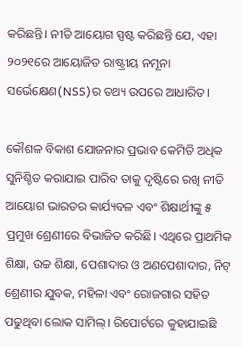କରିଛନ୍ତି। ନୀତି ଆୟୋଗ ସ୍ପଷ୍ଟ କରିଛନ୍ତି ଯେ, ଏହା ୨୦୨୧ରେ ଆୟୋଜିତ ରାଷ୍ଟ୍ରୀୟ ନମୂନା ସର୍ଭେକ୍ଷେଣ(NSS)ର ତଥ୍ୟ ଉପରେ ଆଧାରିତ।

କୌଶଳ ବିକାଶ ଯୋଜନାର ପ୍ରଭାବ କେମିତି ଅଧିକ ସୁନିଶ୍ଚିତ କରାଯାଇ ପାରିବ ତାକୁ ଦୃଷ୍ଟିରେ ରଖି ନୀତି ଆୟୋଗ ଭାରତର କାର୍ଯ୍ୟବଳ ଏବଂ ଶିକ୍ଷାର୍ଥୀଙ୍କୁ ୫ ପ୍ରମୁଖ ଶ୍ରେଣୀରେ ବିଭାଜିତ କରିଛି। ଏଥିରେ ପ୍ରାଥମିକ ଶିକ୍ଷା, ଉଚ୍ଚ ଶିକ୍ଷା, ପେଶାଦାର ଓ ଅଣପେଶାଦାର, ନିଟ୍ ଶ୍ରେଣୀର ଯୁବକ, ମହିଳା ଏବଂ ରୋଜଗାର ସହିତ ପଢୁଥିବା ଲୋକ ସାମିଲ୍। ରିପୋର୍ଟରେ କୁହାଯାଇଛି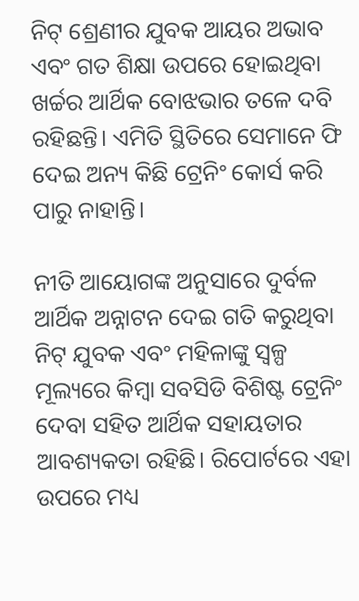ନିଟ୍ ଶ୍ରେଣୀର ଯୁବକ ଆୟର ଅଭାବ ଏବଂ ଗତ ଶିକ୍ଷା ଉପରେ ହୋଇଥିବା ଖର୍ଚ୍ଚର ଆର୍ଥିକ ବୋଝଭାର ତଳେ ଦବି ରହିଛନ୍ତି। ଏମିତି ସ୍ଥିତିରେ ସେମାନେ ଫି ଦେଇ ଅନ୍ୟ କିଛି ଟ୍ରେନିଂ କୋର୍ସ କରି ପାରୁ ନାହାନ୍ତି।

ନୀତି ଆୟୋଗଙ୍କ ଅନୁସାରେ ଦୁର୍ବଳ ଆର୍ଥିକ ଅନ୍ନାଟନ ଦେଇ ଗତି କରୁଥିବା ନିଟ୍ ଯୁବକ ଏବଂ ମହିଳାଙ୍କୁ ସ୍ଵଳ୍ପ ମୂଲ୍ୟରେ କିମ୍ବା ସବସିଡି ବିଶିଷ୍ଟ ଟ୍ରେନିଂ ଦେବା ସହିତ ଆର୍ଥିକ ସହାୟତାର ଆବଶ୍ୟକତା ରହିଛି। ରିପୋର୍ଟରେ ଏହା ଉପରେ ମଧ୍ୟ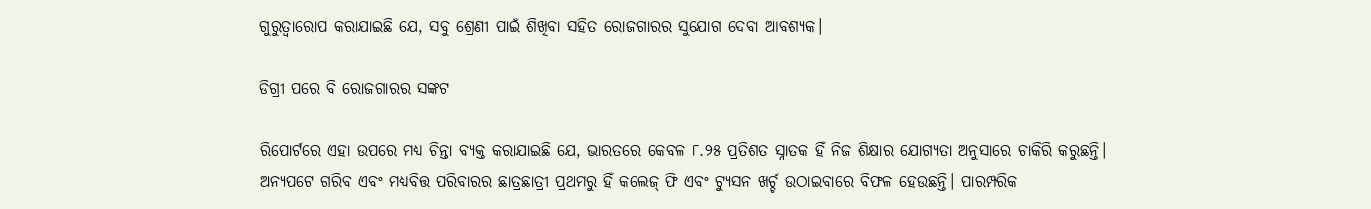ଗୁରୁତ୍ଵାରୋପ କରାଯାଇଛି ଯେ, ସବୁ ଶ୍ରେଣୀ ପାଇଁ ଶିଖିବା ସହିତ ରୋଜଗାରର ସୁଯୋଗ ଦେବା ଆବଶ୍ୟକ।

ଡିଗ୍ରୀ ପରେ ବି ରୋଜଗାରର ସଙ୍କଟ

ରିପୋର୍ଟରେ ଏହା ଉପରେ ମଧ୍ୟ ଚିନ୍ତା ବ୍ୟକ୍ତ କରାଯାଇଛି ଯେ, ଭାରତରେ କେବଳ ୮.୨୫ ପ୍ରତିଶତ ସ୍ନାତକ ହିଁ ନିଜ ଶିକ୍ଷାର ଯୋଗ୍ୟତା ଅନୁସାରେ ଚାକିରି କରୁଛନ୍ତି। ଅନ୍ୟପଟେ ଗରିବ ଏବଂ ମଧ୍ୟବିତ୍ତ ପରିବାରର ଛାତ୍ରଛାତ୍ରୀ ପ୍ରଥମରୁ ହିଁ କଲେଜ୍ ଫି ଏବଂ ଟ୍ୟୁସନ ଖର୍ଚ୍ଚ ଉଠାଇବାରେ ବିଫଳ ହେଉଛନ୍ତି। ପାରମ୍ପରିକ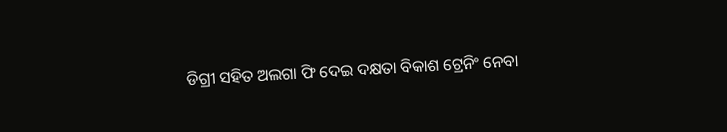ଡିଗ୍ରୀ ସହିତ ଅଲଗା ଫି ଦେଇ ଦକ୍ଷତା ବିକାଶ ଟ୍ରେନିଂ ନେବା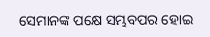ସେମାନଙ୍କ ପକ୍ଷେ ସମ୍ଭବପର ହୋଇ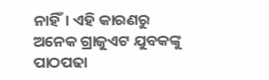ନାହିଁ। ଏହି କାରଣରୁ ଅନେକ ଗ୍ରାଜୁଏଟ ଯୁବକଙ୍କୁ ପାଠପଢା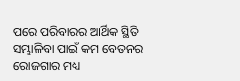ପରେ ପରିବାରର ଆର୍ଥିକ ସ୍ଥିତି ସମ୍ଭାଳିବା ପାଇଁ କମ ବେତନର ରୋଜଗାର ମଧ୍ୟ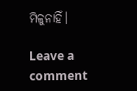ମିଳୁନାହିଁ।

Leave a comment